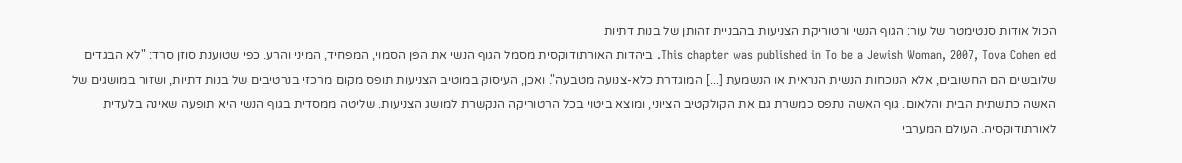הכול אודות סנטימטר של עור: הגוף הנשי ורטוריקת הצניעות בהבניית זהותן של בנות דתיות
This chapter was published in To be a Jewish Woman, 2007, Tova Cohen ed. ביהדות האורתודוקסית מסמל הגוף הנשי את הפּן הסמוי, המפחיד, המיני והרע. כפי שטוענת סוזן סרד: "לא הבגדים שלובשים הם החשובים, אלא הנוכחות הנשית הנראית או הנשמעת [...] המוגדרת כלא-צנועה מטבעה". ואכן, העיסוק במוטיב הצניעות תופס מקום מרכזי בנרטיבים של בנות דתיות, ושזור במושגים של האשה כתשתית הבית והלאום. גוף האשה נתפס כמשרת גם את הקולקטיב הציוני, ומוצא ביטוי בכל הרטוריקה הנקשרת למושג הצניעות. שליטה ממסדית בגוף הנשי היא תופעה שאינה בלעדית לאורתודוקסיה. העולם המערבי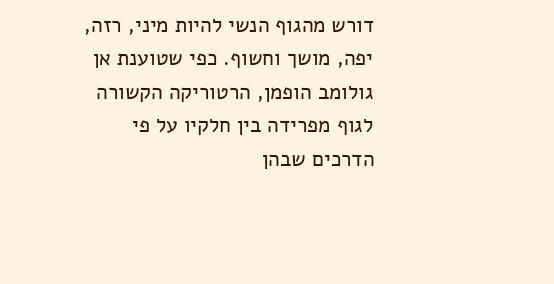דורש מהגוף הנשי להיות מיני, רזה, יפה, מושך וחשוף. כפי שטוענת אן גולומב הופמן, הרטוריקה הקשורה לגוף מפרידה בין חלקיו על פי הדרכים שבהן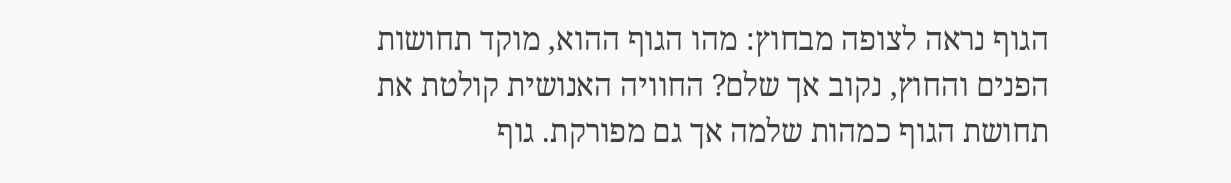הגוף נראה לצופה מבחוץ: מהו הגוף ההוא, מוקד תחושות הפנים והחוץ, נקוב אך שלם? החוויה האנושית קולטת את תחושת הגוף כמהות שלמה אך גם מפורקת. גוף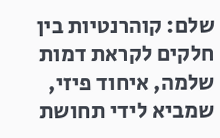שלם: קוהרנטיות בין חלקים לקראת דמות שלמה, איחוד פיזי, שמביא לידי תחושת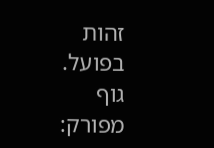זהות בפועל. גוף מפורק: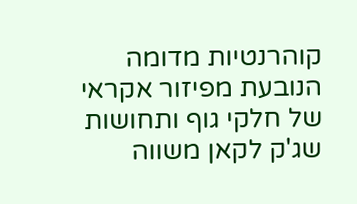קוהרנטיות מדומה הנובעת מפיזור אקראי של חלקי גוף ותחושות שג'ק לקאן משווה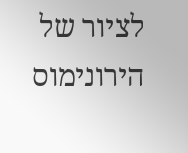לציור של הירונימוס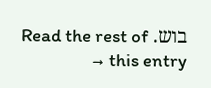בוש. Read the rest of this entry →